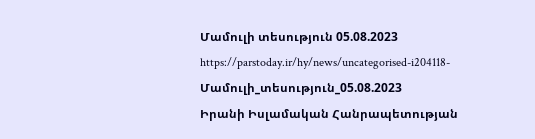Մամուլի տեսություն 05.08.2023
https://parstoday.ir/hy/news/uncategorised-i204118-Մամուլի_տեսություն_05.08.2023
Իրանի Իսլամական Հանրապետության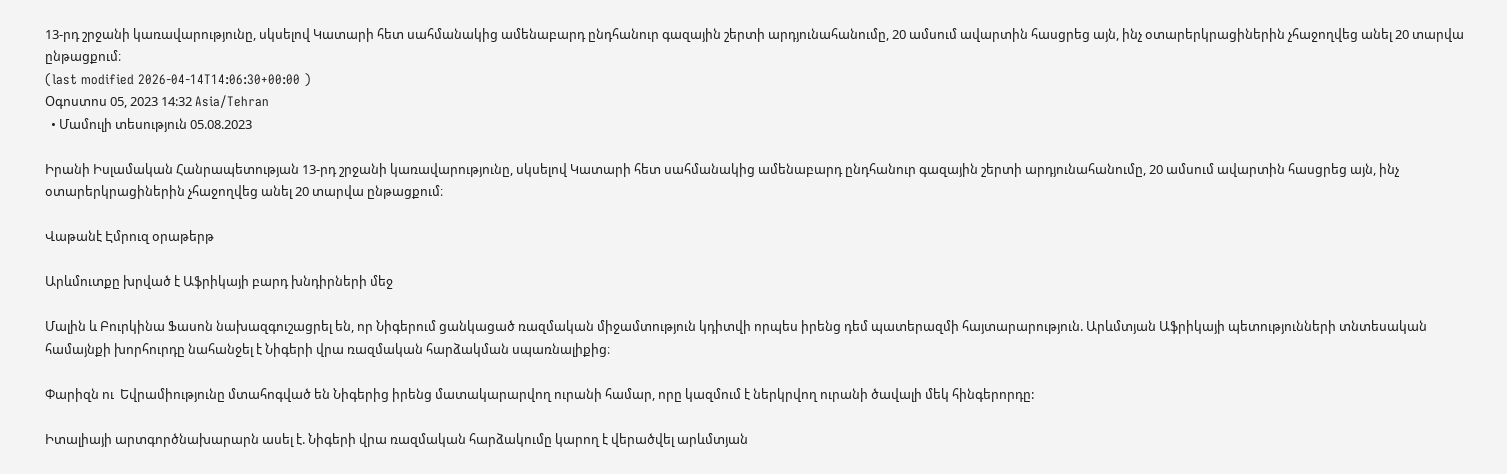13-րդ շրջանի կառավարությունը, սկսելով Կատարի հետ սահմանակից ամենաբարդ ընդհանուր գազային շերտի արդյունահանումը, 20 ամսում ավարտին հասցրեց այն, ինչ օտարերկրացիներին չհաջողվեց անել 20 տարվա ընթացքում։
(last modified 2026-04-14T14:06:30+00:00 )
Օգոստոս 05, 2023 14:32 Asia/Tehran
  • Մամուլի տեսություն 05.08.2023

Իրանի Իսլամական Հանրապետության 13-րդ շրջանի կառավարությունը, սկսելով Կատարի հետ սահմանակից ամենաբարդ ընդհանուր գազային շերտի արդյունահանումը, 20 ամսում ավարտին հասցրեց այն, ինչ օտարերկրացիներին չհաջողվեց անել 20 տարվա ընթացքում։

Վաթանէ Էմրուզ օրաթերթ

Արևմուտքը խրված է Աֆրիկայի բարդ խնդիրների մեջ

Մալին և Բուրկինա Ֆասոն նախազգուշացրել են, որ Նիգերում ցանկացած ռազմական միջամտություն կդիտվի որպես իրենց դեմ պատերազմի հայտարարություն. Արևմտյան Աֆրիկայի պետությունների տնտեսական համայնքի խորհուրդը նահանջել է Նիգերի վրա ռազմական հարձակման սպառնալիքից։

Փարիզն ու  Եվրամիությունը մտահոգված են Նիգերից իրենց մատակարարվող ուրանի համար, որը կազմում է ներկրվող ուրանի ծավալի մեկ հինգերորդը:

Իտալիայի արտգործնախարարն ասել է. Նիգերի վրա ռազմական հարձակումը կարող է վերածվել արևմտյան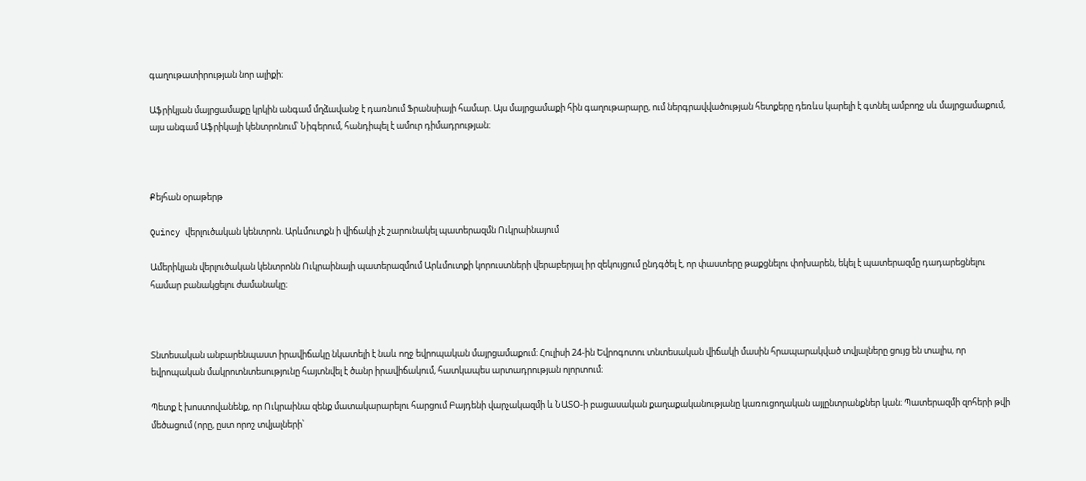գաղութատիրության նոր ալիքի։

Աֆրիկյան մայրցամաքը կրկին անգամ մղձավանջ է դառնում Ֆրանսիայի համար. Այս մայրցամաքի հին գաղութարարը, ում ներգրավվածության հետքերը դեռևս կարելի է գտնել ամբողջ սև մայրցամաքում, այս անգամ Աֆրիկայի կենտրոնում՝ Նիգերում, հանդիպել է ամուր դիմադրության։



Քեյհան օրաթերթ

Quincy վերլուծական կենտրոն. Արևմուտքն ի վիճակի չէ շարունակել պատերազմն Ուկրաինայում

Ամերիկյան վերլուծական կենտրոնն Ուկրաինայի պատերազմում Արևմուտքի կորուստների վերաբերյալ իր զեկույցում ընդգծել է, որ փաստերը թաքցնելու փոխարեն, եկել է պատերազմը դադարեցնելու համար բանակցելու ժամանակը։



Տնտեսական անբարենպաստ իրավիճակը նկատելի է նաև ողջ եվրոպական մայրցամաքում։ Հուլիսի 24-ին Եվրոգոտու տնտեսական վիճակի մասին հրապարակված տվյալները ցույց են տալիս, որ եվրոպական մակրոտնտեսությունը հայտնվել է ծանր իրավիճակում, հատկապես արտադրության ոլորտում։

Պետք է խոստովանենք, որ Ուկրաինա զենք մատակարարելու հարցում Բայդենի վարչակազմի և ՆԱՏՕ-ի բացասական քաղաքականությանը կառուցողական այլընտրանքներ կան։ Պատերազմի զոհերի թվի մեծացում (որը, ըստ որոշ տվյալների՝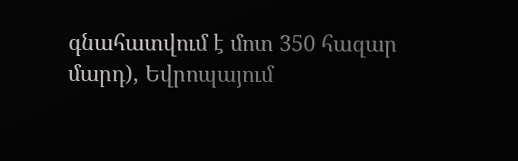գնահատվում է մոտ 350 հազար մարդ), Եվրոպայում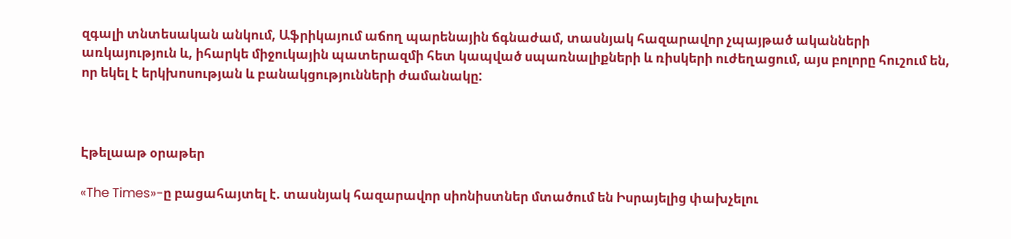զգալի տնտեսական անկում, Աֆրիկայում աճող պարենային ճգնաժամ, տասնյակ հազարավոր չպայթած ականների առկայություն և, իհարկե միջուկային պատերազմի հետ կապված սպառնալիքների և ռիսկերի ուժեղացում, այս բոլորը հուշում են, որ եկել է երկխոսության և բանակցությունների ժամանակը:



Էթելաաթ օրաթեր

«The Times»-ը բացահայտել է. տասնյակ հազարավոր սիոնիստներ մտածում են Իսրայելից փախչելու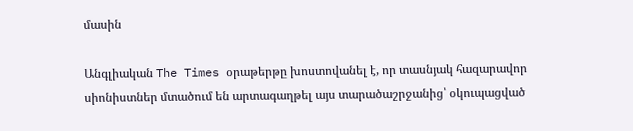մասին

Անգլիական The Times օրաթերթը խոստովանել է, որ տասնյակ հազարավոր սիոնիստներ մտածում են արտագաղթել այս տարածաշրջանից՝ օկուպացված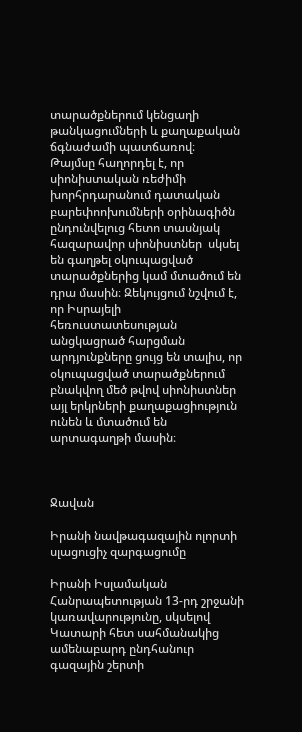տարածքներում կենցաղի թանկացումների և քաղաքական ճգնաժամի պատճառով։  Թայմսը հաղորդել է, որ սիոնիստական ռեժիմի խորհրդարանում դատական բարեփոոխումների օրինագիծն ընդունվելուց հետո տասնյակ հազարավոր սիոնիստներ  սկսել են գաղթել օկուպացված տարածքներից կամ մտածում են դրա մասին։ Զեկույցում նշվում է, որ Իսրայելի հեռուստատեսության անցկացրած հարցման արդյունքները ցույց են տալիս, որ օկուպացված տարածքներում բնակվող մեծ թվով սիոնիստներ այլ երկրների քաղաքացիություն ունեն և մտածում են արտագաղթի մասին։



Ջավան

Իրանի նավթագազային ոլորտի սլացուցիչ զարգացումը

Իրանի Իսլամական Հանրապետության 13-րդ շրջանի կառավարությունը, սկսելով Կատարի հետ սահմանակից ամենաբարդ ընդհանուր գազային շերտի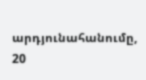արդյունահանումը, 20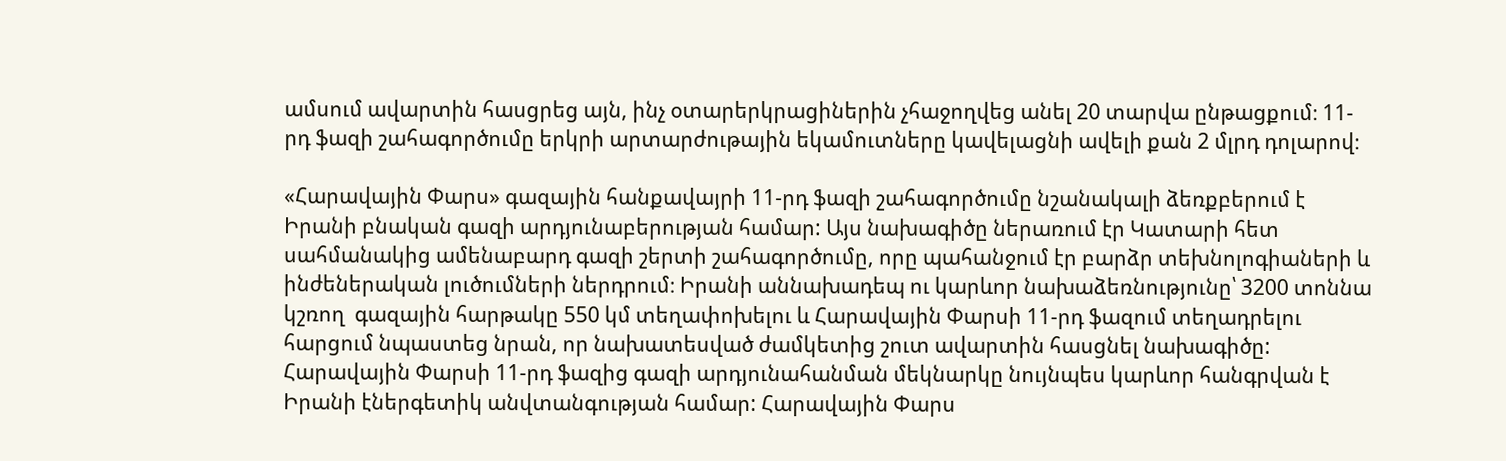ամսում ավարտին հասցրեց այն, ինչ օտարերկրացիներին չհաջողվեց անել 20 տարվա ընթացքում։ 11-րդ ֆազի շահագործումը երկրի արտարժութային եկամուտները կավելացնի ավելի քան 2 մլրդ դոլարով։

«Հարավային Փարս» գազային հանքավայրի 11-րդ ֆազի շահագործումը նշանակալի ձեռքբերում է Իրանի բնական գազի արդյունաբերության համար: Այս նախագիծը ներառում էր Կատարի հետ սահմանակից ամենաբարդ գազի շերտի շահագործումը, որը պահանջում էր բարձր տեխնոլոգիաների և ինժեներական լուծումների ներդրում։ Իրանի աննախադեպ ու կարևոր նախաձեռնությունը՝ 3200 տոննա կշռող  գազային հարթակը 550 կմ տեղափոխելու և Հարավային Փարսի 11-րդ ֆազում տեղադրելու հարցում նպաստեց նրան, որ նախատեսված ժամկետից շուտ ավարտին հասցնել նախագիծը: Հարավային Փարսի 11-րդ ֆազից գազի արդյունահանման մեկնարկը նույնպես կարևոր հանգրվան է Իրանի էներգետիկ անվտանգության համար: Հարավային Փարս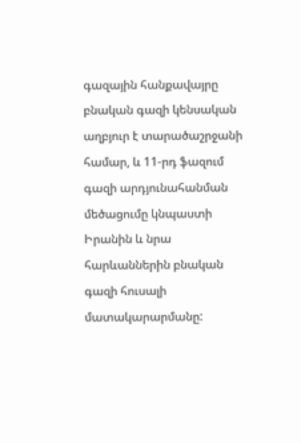գազային հանքավայրը բնական գազի կենսական աղբյուր է տարածաշրջանի համար, և 11-րդ ֆազում գազի արդյունահանման մեծացումը կնպաստի Իրանին և նրա հարևաններին բնական գազի հուսալի մատակարարմանը: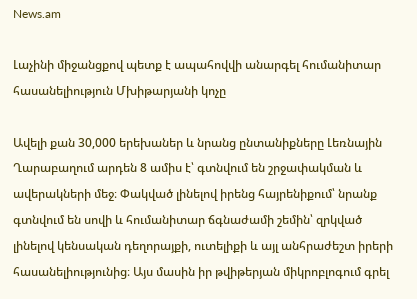News.am

Լաչինի միջանցքով պետք է ապահովվի անարգել հումանիտար հասանելիություն Մխիթարյանի կոչը

Ավելի քան 30,000 երեխաներ և նրանց ընտանիքները Լեռնային Ղարաբաղում արդեն 8 ամիս է՝ գտնվում են շրջափակման և ավերակների մեջ։ Փակված լինելով իրենց հայրենիքում՝ նրանք գտնվում են սովի և հումանիտար ճգնաժամի շեմին՝ զրկված լինելով կենսական դեղորայքի, ուտելիքի և այլ անհրաժեշտ իրերի հասանելիությունից։ Այս մասին իր թվիթերյան միկրոբլոգում գրել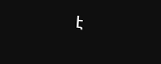է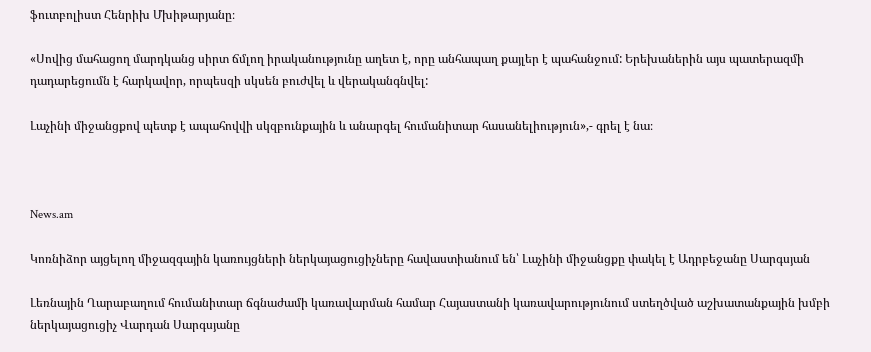ֆուտբոլիստ Հենրիխ Մխիթարյանը։

«Սովից մահացող մարդկանց սիրտ ճմլող իրականությունը աղետ է, որը անհապաղ քայլեր է պահանջում: Երեխաներին այս պատերազմի դադարեցումն է հարկավոր, որպեսզի սկսեն բուժվել և վերականգնվել:

Լաչինի միջանցքով պետք է ապահովվի սկզբունքային և անարգել հումանիտար հասանելիություն»,- գրել է նա։



News.am

Կոռնիձոր այցելող միջազգային կառույցների ներկայացուցիչները հավաստիանում են՝ Լաչինի միջանցքը փակել է Ադրբեջանը Սարգսյան

Լեռնային Ղարաբաղում հումանիտար ճգնաժամի կառավարման համար Հայաստանի կառավարությունում ստեղծված աշխատանքային խմբի ներկայացուցիչ Վարդան Սարգսյանը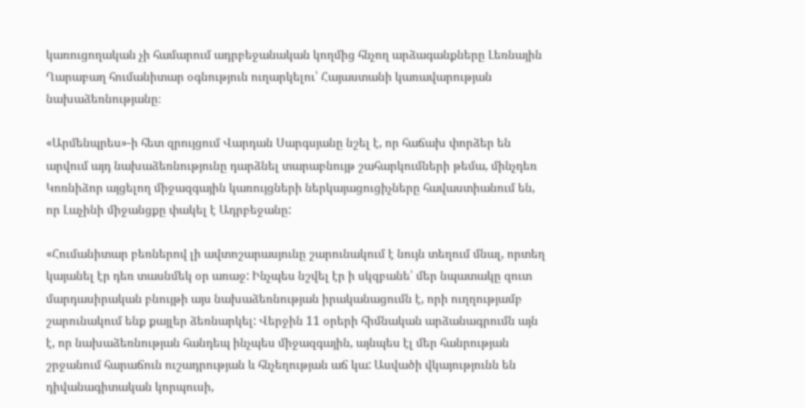կառուցողական չի համարում ադրբեջանական կողմից հնչող արձագանքները Լեռնային Ղարաբաղ հումանիտար օգնություն ուղարկելու՝ Հայաստանի կառավարության նախաձեռնությանը։

«Արմենպրես»-ի հետ զրույցում Վարդան Սարգսյանը նշել է, որ հաճախ փորձեր են արվում այդ նախաձեռնությունը դարձնել տարաբնույթ շահարկումների թեմա, մինչդեռ Կոռնիձոր այցելող միջազգային կառույցների ներկայացուցիչները հավաստիանում են, որ Լաչինի միջանցքը փակել է Ադրբեջանը:

«Հումանիտար բեռներով լի ավտոշարասյունը շարունակում է նույն տեղում մնալ, որտեղ կայանել էր դեռ տասնմեկ օր առաջ: Ինչպես նշվել էր ի սկզբանե՝ մեր նպատակը զուտ մարդասիրական բնույթի այս նախաձեռնության իրականացումն է, որի ուղղությամբ շարունակում ենք քայլեր ձեռնարկել: Վերջին 11 օրերի հիմնական արձանագրումն այն է, որ նախաձեռնության հանդեպ ինչպես միջազգային, այնպես էլ մեր հանրության շրջանում հարաճուն ուշադրության և հնչեղության աճ կա: Ասվածի վկայությունն են դիվանագիտական կորպուսի,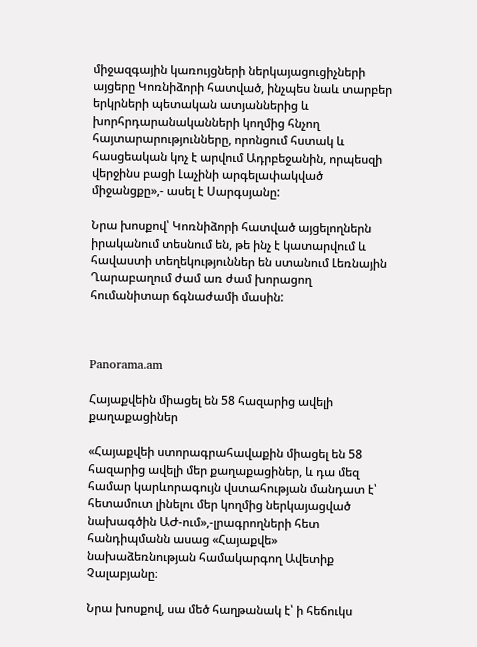միջազգային կառույցների ներկայացուցիչների այցերը Կոռնիձորի հատված, ինչպես նաև տարբեր երկրների պետական ատյաններից և խորհրդարանականների կողմից հնչող հայտարարությունները, որոնցում հստակ և հասցեական կոչ է արվում Ադրբեջանին, որպեսզի վերջինս բացի Լաչինի արգելափակված միջանցքը»,- ասել է Սարգսյանը:

Նրա խոսքով՝ Կոռնիձորի հատված այցելողներն իրականում տեսնում են, թե ինչ է կատարվում և հավաստի տեղեկություններ են ստանում Լեռնային Ղարաբաղում ժամ առ ժամ խորացող հումանիտար ճգնաժամի մասին:



Panorama.am

Հայաքվեին միացել են 58 հազարից ավելի քաղաքացիներ

«Հայաքվեի ստորագրահավաքին միացել են 58 հազարից ավելի մեր քաղաքացիներ, և դա մեզ համար կարևորագույն վստահության մանդատ է՝ հետամուտ լինելու մեր կողմից ներկայացված նախագծին ԱԺ-ում»,-լրագրողների հետ հանդիպմանն ասաց «Հայաքվե» նախաձեռնության համակարգող Ավետիք Չալաբյանը։

Նրա խոսքով, սա մեծ հաղթանակ է՝ ի հեճուկս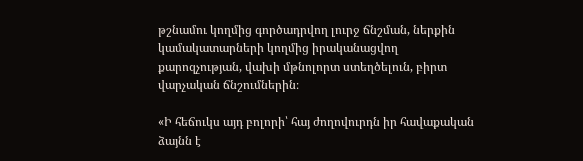թշնամու կողմից գործադրվող լուրջ ճնշման, ներքին կամակատարների կողմից իրականացվող քարոզչության, վախի մթնոլորտ ստեղծելուն, բիրտ վարչական ճնշումներին։

«Ի հեճուկս այդ բոլորի՝ հայ ժողովուրդն իր հավաքական ձայնն է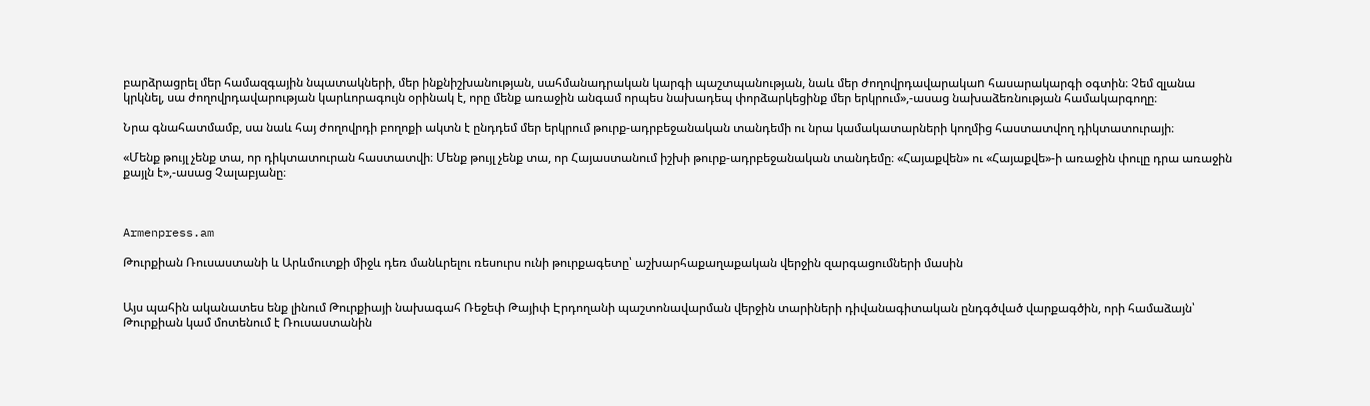բարձրացրել մեր համազգային նպատակների, մեր ինքնիշխանության, սահմանադրական կարգի պաշտպանության, նաև մեր ժողովրդավարակաn հասարակարգի օգտին։ Չեմ զլանա կրկնել, սա ժողովրդավարության կարևորագույն օրինակ է, որը մենք առաջին անգամ որպես նախադեպ փորձարկեցինք մեր երկրում»,-ասաց նախաձեռնության համակարգողը։

Նրա գնահատմամբ, սա նաև հայ ժողովրդի բողոքի ակտն է ընդդեմ մեր երկրում թուրք-ադրբեջանական տանդեմի ու նրա կամակատարների կողմից հաստատվող դիկտատուրայի։

«Մենք թույլ չենք տա, որ դիկտատուրան հաստատվի։ Մենք թույլ չենք տա, որ Հայաստանում իշխի թուրք-ադրբեջանական տանդեմը։ «Հայաքվեն» ու «Հայաքվե»-ի առաջին փուլը դրա առաջին քայլն է»,-ասաց Չալաբյանը։



Armenpress.am

Թուրքիան Ռուսաստանի և Արևմուտքի միջև դեռ մանևրելու ռեսուրս ունի թուրքագետը՝ աշխարհաքաղաքական վերջին զարգացումների մասին


Այս պահին ականատես ենք լինում Թուրքիայի նախագահ Ռեջեփ Թայիփ Էրդողանի պաշտոնավարման վերջին տարիների դիվանագիտական ընդգծված վարքագծին, որի համաձայն՝ Թուրքիան կամ մոտենում է Ռուսաստանին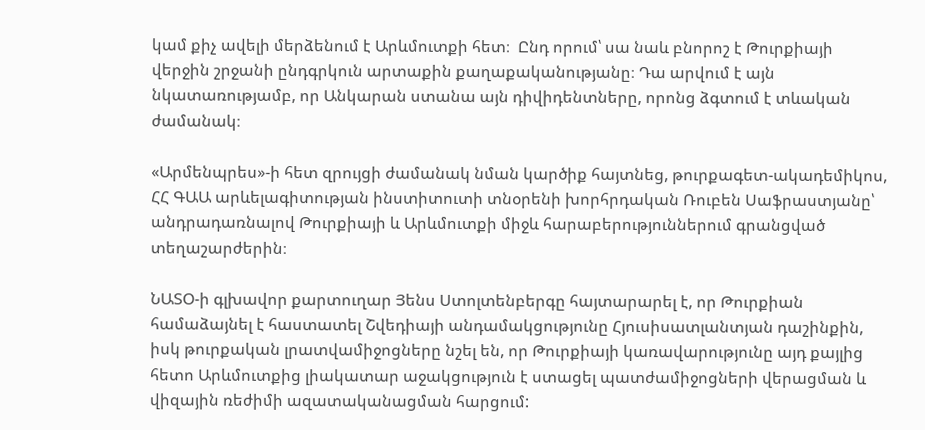կամ քիչ ավելի մերձենում է Արևմուտքի հետ։  Ընդ որում՝ սա նաև բնորոշ է Թուրքիայի վերջին շրջանի ընդգրկուն արտաքին քաղաքականությանը։ Դա արվում է այն նկատառությամբ, որ Անկարան ստանա այն դիվիդենտները, որոնց ձգտում է տևական ժամանակ։

«Արմենպրես»-ի հետ զրույցի ժամանակ նման կարծիք հայտնեց, թուրքագետ-ակադեմիկոս, ՀՀ ԳԱԱ արևելագիտության ինստիտուտի տնօրենի խորհրդական Ռուբեն Սաֆրաստյանը՝ անդրադառնալով Թուրքիայի և Արևմուտքի միջև հարաբերություններում գրանցված տեղաշարժերին։

ՆԱՏՕ-ի գլխավոր քարտուղար Յենս Ստոլտենբերգը հայտարարել է, որ Թուրքիան համաձայնել է հաստատել Շվեդիայի անդամակցությունը Հյուսիսատլանտյան դաշինքին, իսկ թուրքական լրատվամիջոցները նշել են, որ Թուրքիայի կառավարությունը այդ քայլից հետո Արևմուտքից լիակատար աջակցություն է ստացել պատժամիջոցների վերացման և վիզային ռեժիմի ազատականացման հարցում: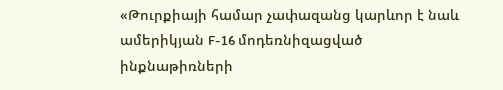«Թուրքիայի համար չափազանց կարևոր է նաև ամերիկյան F-16 մոդեռնիզացված ինքնաթիռների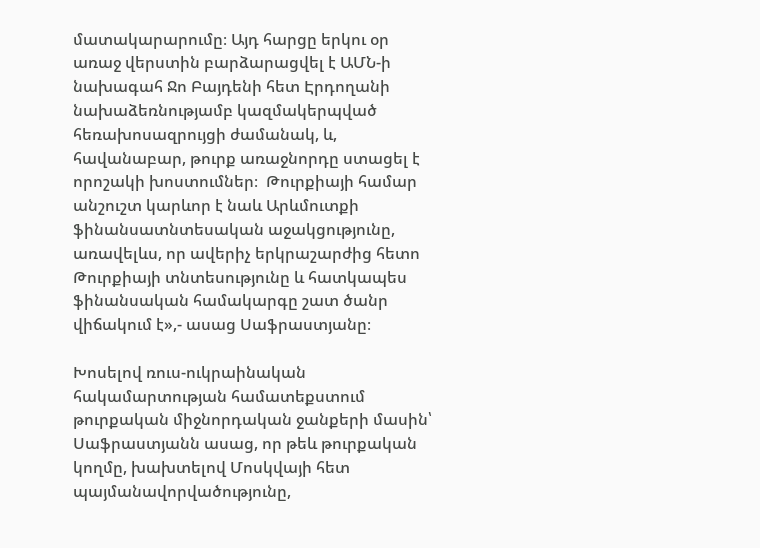մատակարարումը։ Այդ հարցը երկու օր առաջ վերստին բարձարացվել է ԱՄՆ-ի նախագահ Ջո Բայդենի հետ Էրդողանի նախաձեռնությամբ կազմակերպված հեռախոսազրույցի ժամանակ, և, հավանաբար, թուրք առաջնորդը ստացել է որոշակի խոստումներ։  Թուրքիայի համար անշուշտ կարևոր է նաև Արևմուտքի ֆինանսատնտեսական աջակցությունը, առավելևս, որ ավերիչ երկրաշարժից հետո Թուրքիայի տնտեսությունը և հատկապես ֆինանսական համակարգը շատ ծանր վիճակում է»,- ասաց Սաֆրաստյանը։

Խոսելով ռուս-ուկրաինական հակամարտության համատեքստում թուրքական միջնորդական ջանքերի մասին՝ Սաֆրաստյանն ասաց, որ թեև թուրքական կողմը, խախտելով Մոսկվայի հետ պայմանավորվածությունը,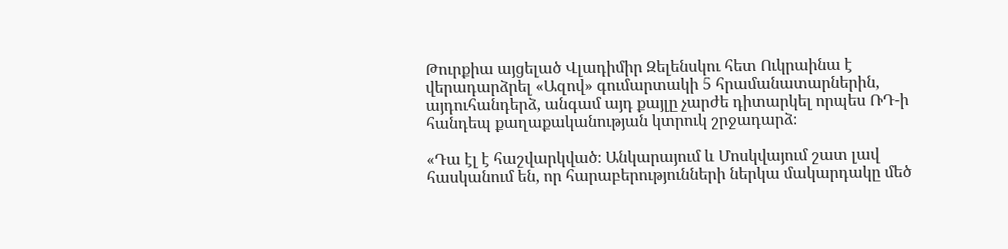Թուրքիա այցելած Վլադիմիր Զելենսկու հետ Ուկրաինա է վերադարձրել «Ազով» գումարտակի 5 հրամանատարներին, այդուհանդերձ, անգամ այդ քայլը չարժե դիտարկել որպես ՌԴ-ի հանդեպ քաղաքականության կտրուկ շրջադարձ։

«Դա էլ է հաշվարկված։ Անկարայում և Մոսկվայում շատ լավ հասկանում են, որ հարաբերությունների ներկա մակարդակը մեծ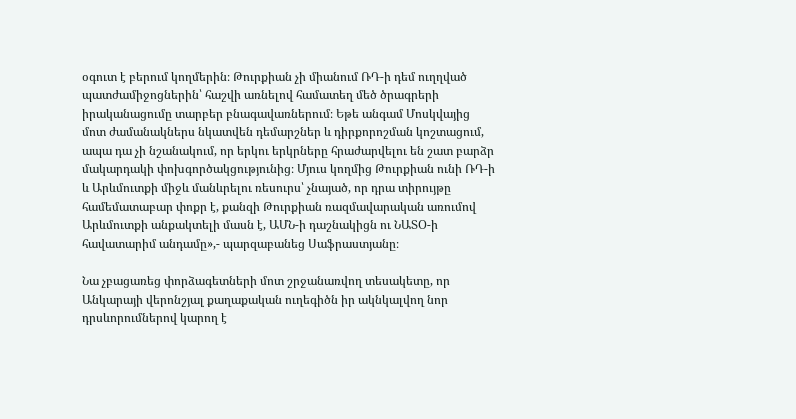օգուտ է բերում կողմերին։ Թուրքիան չի միանում ՌԴ-ի դեմ ուղղված պատժամիջոցներին՝ հաշվի առնելով համատեղ մեծ ծրագրերի իրականացումը տարբեր բնագավառներում։ Եթե անգամ Մոսկվայից մոտ ժամանակներս նկատվեն դեմարշներ և դիրքորոշման կոշտացում, ապա դա չի նշանակում, որ երկու երկրները հրաժարվելու են շատ բարձր մակարդակի փոխգործակցությունից։ Մյուս կողմից Թուրքիան ունի ՌԴ-ի և Արևմուտքի միջև մանևրելու ռեսուրս՝ չնայած, որ դրա տիրույթը համեմատաբար փոքր է, քանզի Թուրքիան ռազմավարական առումով Արևմուտքի անքակտելի մասն է, ԱՄՆ-ի դաշնակիցն ու ՆԱՏՕ-ի հավատարիմ անդամը»,- պարզաբանեց Սաֆրաստյանը։

Նա չբացառեց փորձագետների մոտ շրջանառվող տեսակետը, որ Անկարայի վերոնշյալ քաղաքական ուղեգիծն իր ակնկալվող նոր դրսևորումներով կարող է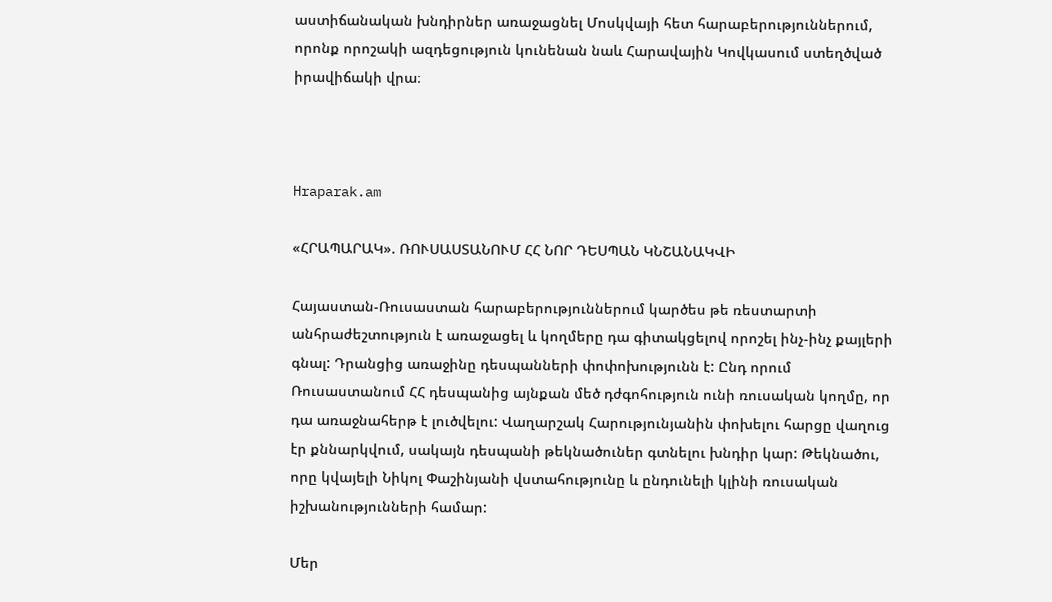աստիճանական խնդիրներ առաջացնել Մոսկվայի հետ հարաբերություններում, որոնք որոշակի ազդեցություն կունենան նաև Հարավային Կովկասում ստեղծված իրավիճակի վրա։



Hraparak.am

«ՀՐԱՊԱՐԱԿ». ՌՈՒՍԱՍՏԱՆՈՒՄ ՀՀ ՆՈՐ ԴԵՍՊԱՆ ԿՆՇԱՆԱԿՎԻ

Հայաստան-Ռուսաստան հարաբերություններում կարծես թե ռեստարտի անհրաժեշտություն է առաջացել և կողմերը դա գիտակցելով որոշել ինչ-ինչ քայլերի գնալ: Դրանցից առաջինը դեսպանների փոփոխությունն է: Ընդ որում Ռուսաստանում ՀՀ դեսպանից այնքան մեծ դժգոհություն ունի ռուսական կողմը, որ դա առաջնահերթ է լուծվելու: Վաղարշակ Հարությունյանին փոխելու հարցը վաղուց էր քննարկվում, սակայն դեսպանի թեկնածուներ գտնելու խնդիր կար: Թեկնածու, որը կվայելի Նիկոլ Փաշինյանի վստահությունը և ընդունելի կլինի ռուսական իշխանությունների համար:

Մեր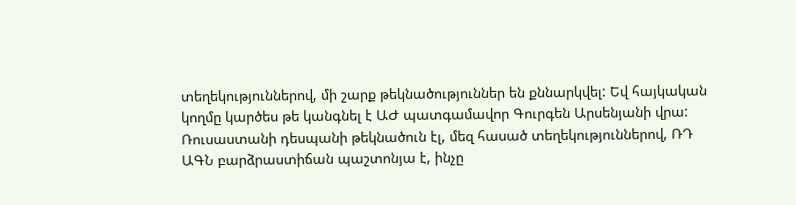տեղեկություններով, մի շարք թեկնածություններ են քննարկվել: Եվ հայկական կողմը կարծես թե կանգնել է ԱԺ պատգամավոր Գուրգեն Արսենյանի վրա: Ռուսաստանի դեսպանի թեկնածուն էլ, մեզ հասած տեղեկություններով, ՌԴ ԱԳՆ բարձրաստիճան պաշտոնյա է, ինչը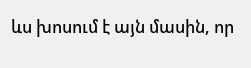ևս խոսում է այն մասին, որ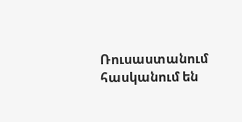Ռուսաստանում հասկանում են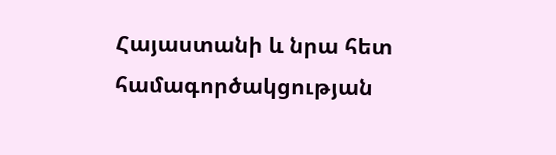Հայաստանի և նրա հետ համագործակցության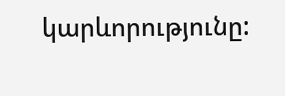կարևորությունը: